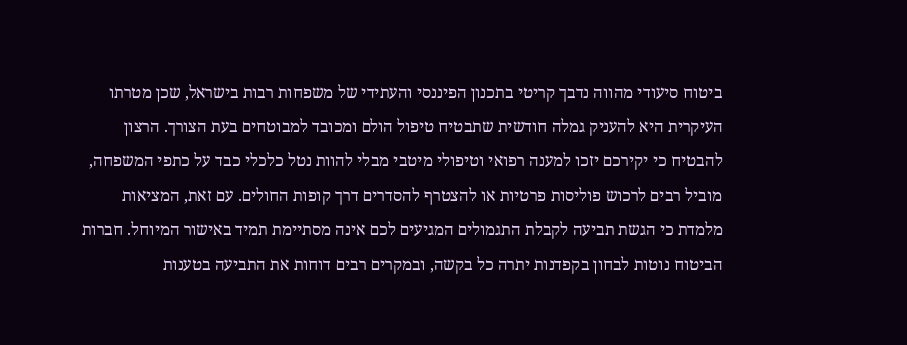ביטוח סיעודי מהווה נדבך קריטי בתכנון הפיננסי והעתידי של משפחות רבות בישראל, שכן מטרתו העיקרית היא להעניק גמלה חודשית שתבטיח טיפול הולם ומכובד למבוטחים בעת הצורך. הרצון להבטיח כי יקירכם יזכו למענה רפואי וטיפולי מיטבי מבלי להוות נטל כלכלי כבד על כתפי המשפחה, מוביל רבים לרכוש פוליסות פרטיות או להצטרף להסדרים דרך קופות החולים. עם זאת, המציאות מלמדת כי הגשת תביעה לקבלת התגמולים המגיעים לכם אינה מסתיימת תמיד באישור המיוחל. חברות הביטוח נוטות לבחון בקפדנות יתרה כל בקשה, ובמקרים רבים דוחות את התביעה בטענות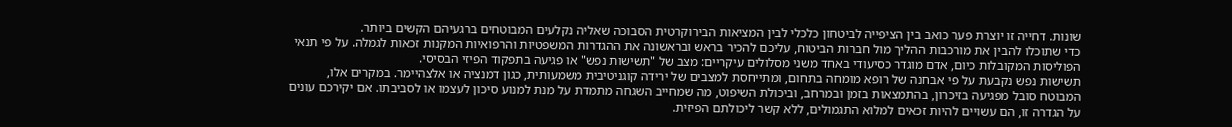שונות. דחייה זו יוצרת פער כואב בין הציפייה לביטחון כלכלי לבין המציאות הבירוקרטית הסבוכה שאליה נקלעים המבוטחים ברגעיהם הקשים ביותר.
כדי שתוכלו להבין את מורכבות ההליך מול חברות הביטוח, עליכם להכיר בראש ובראשונה את ההגדרות המשפטיות והרפואיות המקנות זכאות לגמלה. על פי תנאי הפוליסות המקובלות כיום, אדם מוגדר כסיעודי באחד משני מסלולים עיקריים: מצב של "תשישות נפש" או פגיעה בתפקוד הפיזי הבסיסי.
תשישות נפש נקבעת על פי אבחנה של רופא מומחה בתחום, ומתייחסת למצבים של ירידה קוגניטיבית משמעותית, כגון דמנציה או אלצהיימר. במקרים אלו, המבוטח סובל מפגיעה בזיכרון, בהתמצאות בזמן ובמרחב, וביכולת השיפוט, מה שמחייב השגחה מתמדת על מנת למנוע סיכון לעצמו או לסביבתו. אם יקירכם עונים על הגדרה זו, הם עשויים להיות זכאים למלוא התגמולים, ללא קשר ליכולתם הפיזית.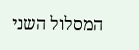המסלול השני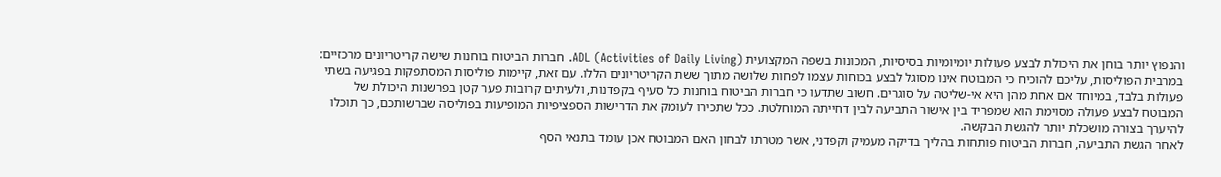והנפוץ יותר בוחן את היכולת לבצע פעולות יומיומיות בסיסיות, המכונות בשפה המקצועית ADL (Activities of Daily Living). חברות הביטוח בוחנות שישה קריטריונים מרכזיים:
במרבית הפוליסות, עליכם להוכיח כי המבוטח אינו מסוגל לבצע בכוחות עצמו לפחות שלושה מתוך ששת הקריטריונים הללו. עם זאת, קיימות פוליסות המסתפקות בפגיעה בשתי פעולות בלבד, במיוחד אם אחת מהן היא אי-שליטה על סוגרים. חשוב שתדעו כי חברות הביטוח בוחנות כל סעיף בקפדנות, ולעיתים קרובות פער קטן בפרשנות היכולת של המבוטח לבצע פעולה מסוימת הוא שמפריד בין אישור התביעה לבין דחייתה המוחלטת. ככל שתכירו לעומק את הדרישות הספציפיות המופיעות בפוליסה שברשותכם, כך תוכלו להיערך בצורה מושכלת יותר להגשת הבקשה.
לאחר הגשת התביעה, חברות הביטוח פותחות בהליך בדיקה מעמיק וקפדני, אשר מטרתו לבחון האם המבוטח אכן עומד בתנאי הסף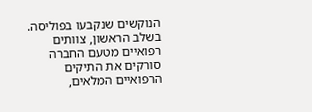הנוקשים שנקבעו בפוליסה. בשלב הראשון, צוותים רפואיים מטעם החברה סורקים את התיקים הרפואיים המלאים,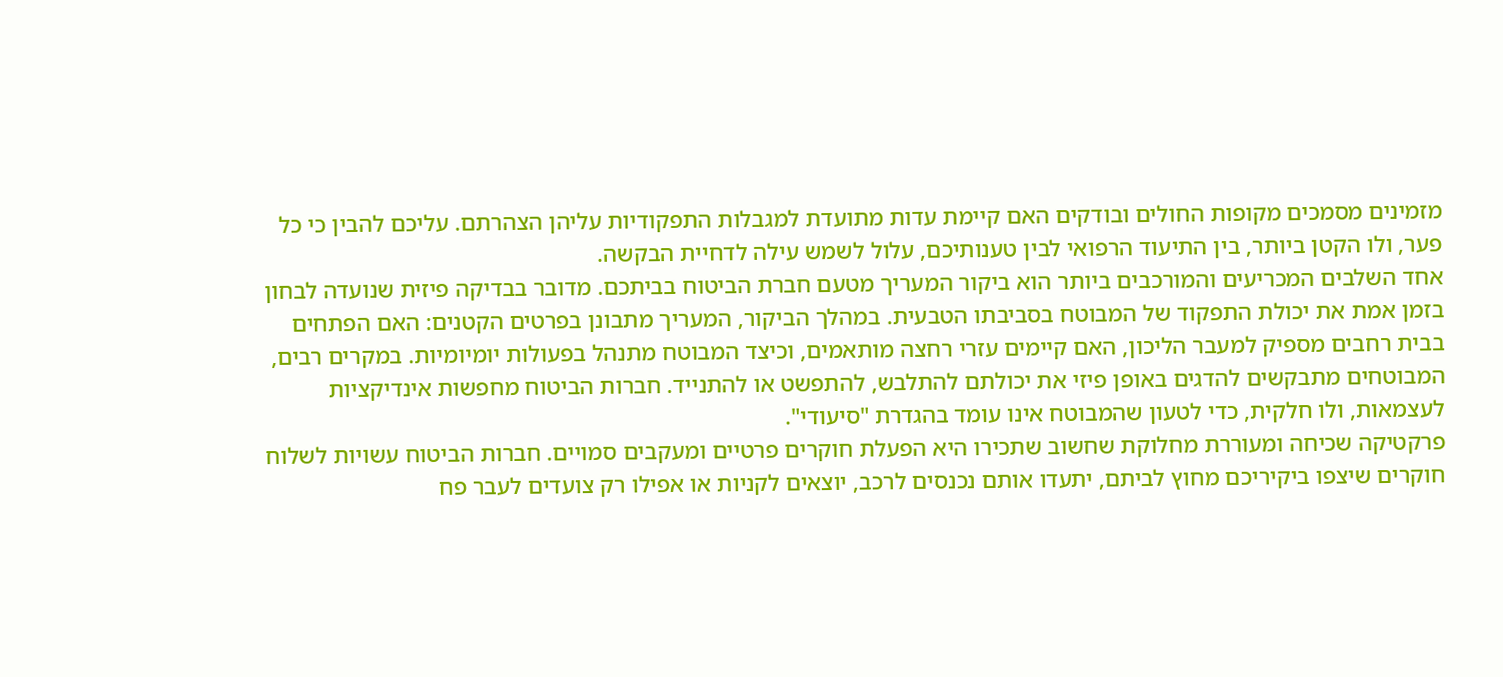מזמינים מסמכים מקופות החולים ובודקים האם קיימת עדות מתועדת למגבלות התפקודיות עליהן הצהרתם. עליכם להבין כי כל פער, ולו הקטן ביותר, בין התיעוד הרפואי לבין טענותיכם, עלול לשמש עילה לדחיית הבקשה.
אחד השלבים המכריעים והמורכבים ביותר הוא ביקור המעריך מטעם חברת הביטוח בביתכם. מדובר בבדיקה פיזית שנועדה לבחון בזמן אמת את יכולת התפקוד של המבוטח בסביבתו הטבעית. במהלך הביקור, המעריך מתבונן בפרטים הקטנים: האם הפתחים בבית רחבים מספיק למעבר הליכון, האם קיימים עזרי רחצה מותאמים, וכיצד המבוטח מתנהל בפעולות יומיומיות. במקרים רבים, המבוטחים מתבקשים להדגים באופן פיזי את יכולתם להתלבש, להתפשט או להתנייד. חברות הביטוח מחפשות אינדיקציות לעצמאות, ולו חלקית, כדי לטעון שהמבוטח אינו עומד בהגדרת "סיעודי".
פרקטיקה שכיחה ומעוררת מחלוקת שחשוב שתכירו היא הפעלת חוקרים פרטיים ומעקבים סמויים. חברות הביטוח עשויות לשלוח חוקרים שיצפו ביקיריכם מחוץ לביתם, יתעדו אותם נכנסים לרכב, יוצאים לקניות או אפילו רק צועדים לעבר פח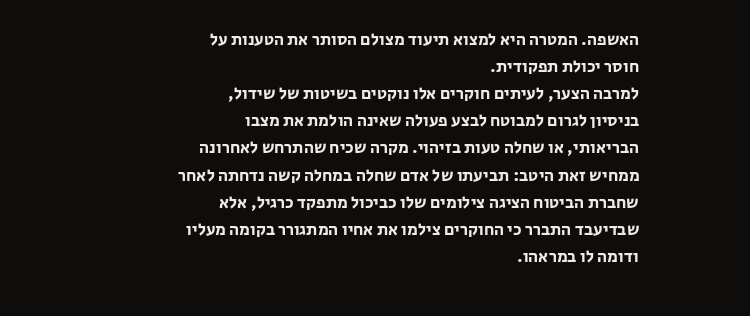האשפה. המטרה היא למצוא תיעוד מצולם הסותר את הטענות על חוסר יכולת תפקודית.
למרבה הצער, לעיתים חוקרים אלו נוקטים בשיטות של שידול, בניסיון לגרום למבוטח לבצע פעולה שאינה הולמת את מצבו הבריאותי, או שחלה טעות בזיהוי. מקרה שכיח שהתרחש לאחרונה ממחיש זאת היטב: תביעתו של אדם שחלה במחלה קשה נדחתה לאחר שחברת הביטוח הציגה צילומים שלו כביכול מתפקד כרגיל, אלא שבדיעבד התברר כי החוקרים צילמו את אחיו המתגורר בקומה מעליו ודומה לו במראהו.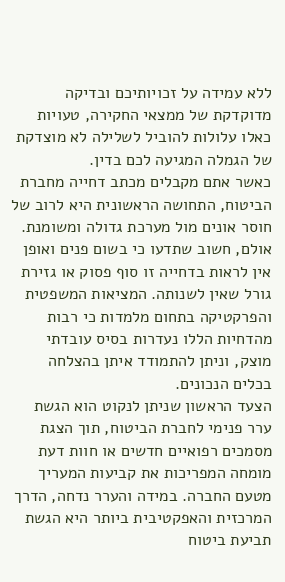ללא עמידה על זכויותיכם ובדיקה מדוקדקת של ממצאי החקירה, טעויות כאלו עלולות להוביל לשלילה לא מוצדקת של הגמלה המגיעה לכם בדין.
כאשר אתם מקבלים מכתב דחייה מחברת הביטוח, התחושה הראשונית היא לרוב של חוסר אונים מול מערכת גדולה ומשומנת. אולם, חשוב שתדעו כי בשום פנים ואופן אין לראות בדחייה זו סוף פסוק או גזירת גורל שאין לשנותה. המציאות המשפטית והפרקטיקה בתחום מלמדות כי רבות מהדחיות הללו נעדרות בסיס עובדתי מוצק, וניתן להתמודד איתן בהצלחה בכלים הנכונים.
הצעד הראשון שניתן לנקוט הוא הגשת ערר פנימי לחברת הביטוח, תוך הצגת מסמכים רפואיים חדשים או חוות דעת מומחה המפריכות את קביעות המעריך מטעם החברה. במידה והערר נדחה, הדרך המרכזית והאפקטיבית ביותר היא הגשת תביעת ביטוח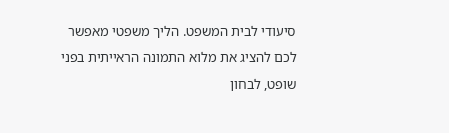סיעודי לבית המשפט. הליך משפטי מאפשר לכם להציג את מלוא התמונה הראייתית בפני שופט, לבחון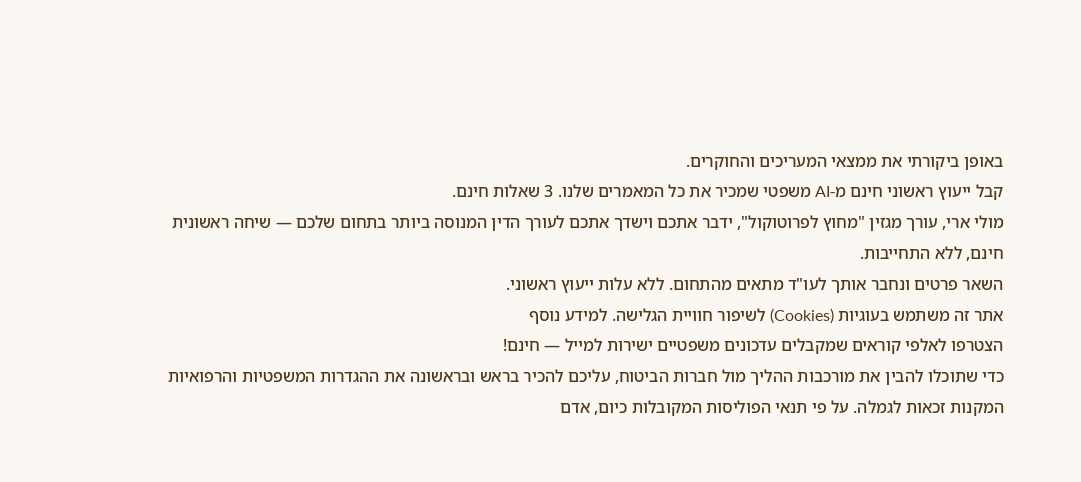באופן ביקורתי את ממצאי המעריכים והחוקרים.
קבל ייעוץ ראשוני חינם מ-AI משפטי שמכיר את כל המאמרים שלנו. 3 שאלות חינם.
מולי ארי, עורך מגזין "מחוץ לפרוטוקול", ידבר אתכם וישדך אתכם לעורך הדין המנוסה ביותר בתחום שלכם — שיחה ראשונית חינם, ללא התחייבות.
השאר פרטים ונחבר אותך לעו"ד מתאים מהתחום. ללא עלות ייעוץ ראשוני.
אתר זה משתמש בעוגיות (Cookies) לשיפור חוויית הגלישה. למידע נוסף
הצטרפו לאלפי קוראים שמקבלים עדכונים משפטיים ישירות למייל — חינם!
כדי שתוכלו להבין את מורכבות ההליך מול חברות הביטוח, עליכם להכיר בראש ובראשונה את ההגדרות המשפטיות והרפואיות המקנות זכאות לגמלה. על פי תנאי הפוליסות המקובלות כיום, אדם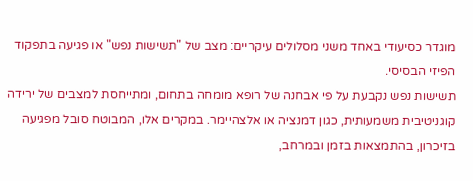מוגדר כסיעודי באחד משני מסלולים עיקריים: מצב של "תשישות נפש" או פגיעה בתפקוד הפיזי הבסיסי.
תשישות נפש נקבעת על פי אבחנה של רופא מומחה בתחום, ומתייחסת למצבים של ירידה קוגניטיבית משמעותית, כגון דמנציה או אלצהיימר. במקרים אלו, המבוטח סובל מפגיעה בזיכרון, בהתמצאות בזמן ובמרחב,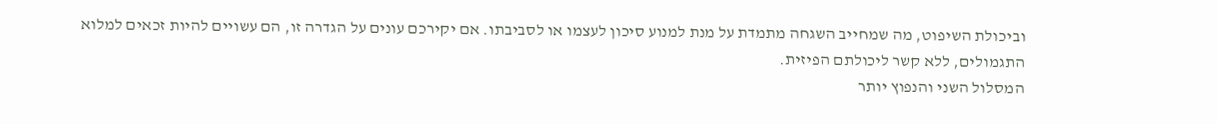וביכולת השיפוט, מה שמחייב השגחה מתמדת על מנת למנוע סיכון לעצמו או לסביבתו. אם יקירכם עונים על הגדרה זו, הם עשויים להיות זכאים למלוא התגמולים, ללא קשר ליכולתם הפיזית.
המסלול השני והנפוץ יותר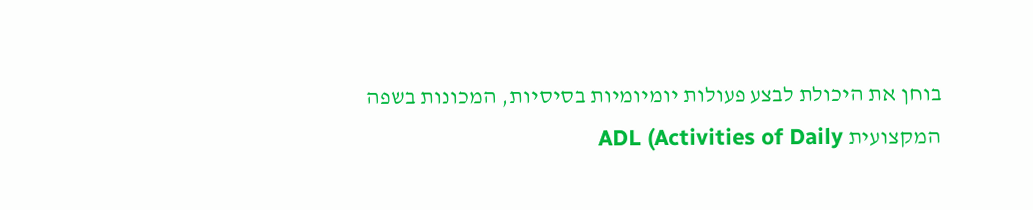בוחן את היכולת לבצע פעולות יומיומיות בסיסיות, המכונות בשפה המקצועית ADL (Activities of Daily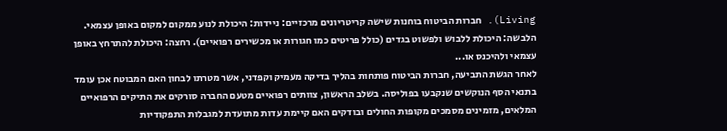Living). חברות הביטוח בוחנות שישה קריטריונים מרכזיים: ניידות: היכולת לנוע ממקום למקום באופן עצמאי. הלבשה: היכולת ללבוש ולפשוט בגדים (כולל פריטים כמו חגורות או מכשירים רפואיים). רחצה: היכולת להתרחץ באופן עצמאי ולהיכנס או...
לאחר הגשת התביעה, חברות הביטוח פותחות בהליך בדיקה מעמיק וקפדני, אשר מטרתו לבחון האם המבוטח אכן עומד בתנאי הסף הנוקשים שנקבעו בפוליסה. בשלב הראשון, צוותים רפואיים מטעם החברה סורקים את התיקים הרפואיים המלאים, מזמינים מסמכים מקופות החולים ובודקים האם קיימת עדות מתועדת למגבלות התפקודיות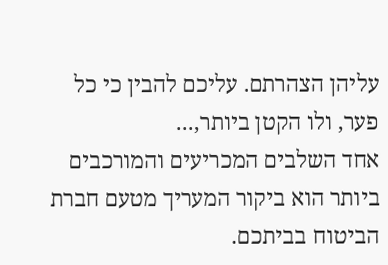עליהן הצהרתם. עליכם להבין כי כל פער, ולו הקטן ביותר,...
אחד השלבים המכריעים והמורכבים ביותר הוא ביקור המעריך מטעם חברת הביטוח בביתכם.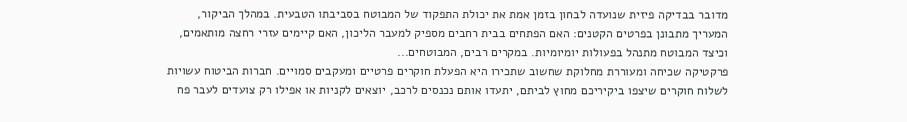מדובר בבדיקה פיזית שנועדה לבחון בזמן אמת את יכולת התפקוד של המבוטח בסביבתו הטבעית. במהלך הביקור, המעריך מתבונן בפרטים הקטנים: האם הפתחים בבית רחבים מספיק למעבר הליכון, האם קיימים עזרי רחצה מותאמים, וכיצד המבוטח מתנהל בפעולות יומיומיות. במקרים רבים, המבוטחים...
פרקטיקה שכיחה ומעוררת מחלוקת שחשוב שתכירו היא הפעלת חוקרים פרטיים ומעקבים סמויים. חברות הביטוח עשויות לשלוח חוקרים שיצפו ביקיריכם מחוץ לביתם, יתעדו אותם נכנסים לרכב, יוצאים לקניות או אפילו רק צועדים לעבר פח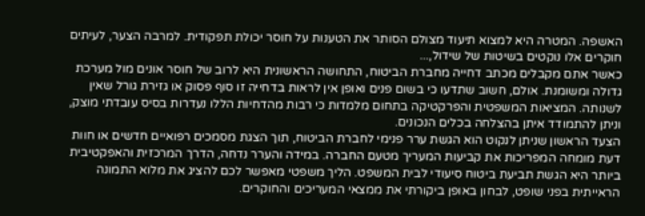האשפה. המטרה היא למצוא תיעוד מצולם הסותר את הטענות על חוסר יכולת תפקודית. למרבה הצער, לעיתים חוקרים אלו נוקטים בשיטות של שידול,...
כאשר אתם מקבלים מכתב דחייה מחברת הביטוח, התחושה הראשונית היא לרוב של חוסר אונים מול מערכת גדולה ומשומנת. אולם, חשוב שתדעו כי בשום פנים ואופן אין לראות בדחייה זו סוף פסוק או גזירת גורל שאין לשנותה. המציאות המשפטית והפרקטיקה בתחום מלמדות כי רבות מהדחיות הללו נעדרות בסיס עובדתי מוצק, וניתן להתמודד איתן בהצלחה בכלים הנכונים.
הצעד הראשון שניתן לנקוט הוא הגשת ערר פנימי לחברת הביטוח, תוך הצגת מסמכים רפואיים חדשים או חוות דעת מומחה המפריכות את קביעות המעריך מטעם החברה. במידה והערר נדחה, הדרך המרכזית והאפקטיבית ביותר היא הגשת תביעת ביטוח סיעודי לבית המשפט. הליך משפטי מאפשר לכם להציג את מלוא התמונה הראייתית בפני שופט, לבחון באופן ביקורתי את ממצאי המעריכים והחוקרים.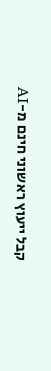קבל ייעוץ ראשוני חינם מ-AI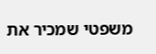משפטי שמכיר את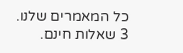כל המאמרים שלנו. 3 שאלות חינם.